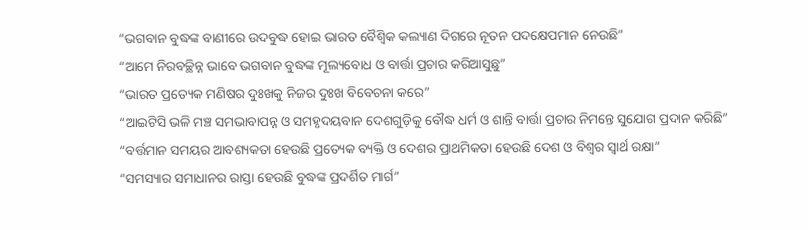“ଭଗବାନ ବୁଦ୍ଧଙ୍କ ବାଣୀରେ ଉଦବୁଦ୍ଧ ହୋଇ ଭାରତ ବୈଶ୍ୱିକ କଲ୍ୟାଣ ଦିଗରେ ନୂତନ ପଦକ୍ଷେପମାନ ନେଉଛି”
“ଆମେ ନିରବଚ୍ଛିନ୍ନ ଭାବେ ଭଗବାନ ବୁଦ୍ଧଙ୍କ ମୂଲ୍ୟବୋଧ ଓ ବାର୍ତ୍ତା ପ୍ରଚାର କରିଆସୁଛୁ”
“ଭାରତ ପ୍ରତ୍ୟେକ ମଣିଷର ଦୁଃଖକୁ ନିଜର ଦୁଃଖ ବିବେଚନା କରେ”
“ଆଇଟିସି ଭଳି ମଞ୍ଚ ସମଭାବାପନ୍ନ ଓ ସମହୃଦୟବାନ ଦେଶଗୁଡ଼ିକୁ ବୌଦ୍ଧ ଧର୍ମ ଓ ଶାନ୍ତି ବାର୍ତ୍ତା ପ୍ରଚାର ନିମନ୍ତେ ସୁଯୋଗ ପ୍ରଦାନ କରିଛି”
“ବର୍ତ୍ତମାନ ସମୟର ଆବଶ୍ୟକତା ହେଉଛି ପ୍ରତ୍ୟେକ ବ୍ୟକ୍ତି ଓ ଦେଶର ପ୍ରାଥମିକତା ହେଉଛି ଦେଶ ଓ ବିଶ୍ୱର ସ୍ୱାର୍ଥ ରକ୍ଷା”
“ସମସ୍ୟାର ସମାଧାନର ରାସ୍ତା ହେଉଛି ବୁଦ୍ଧଙ୍କ ପ୍ରଦର୍ଶିତ ମାର୍ଗ”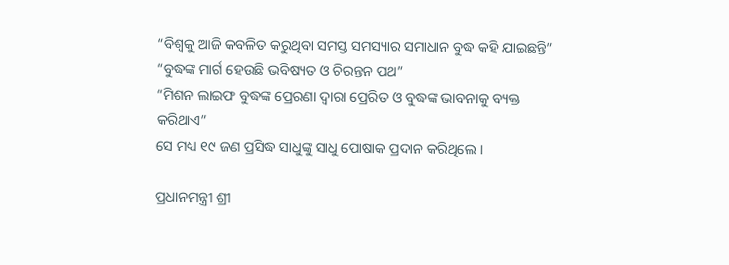“ବିଶ୍ୱକୁ ଆଜି କବଳିତ କରୁଥିବା ସମସ୍ତ ସମସ୍ୟାର ସମାଧାନ ବୁଦ୍ଧ କହି ଯାଇଛନ୍ତି”
“ବୁଦ୍ଧଙ୍କ ମାର୍ଗ ହେଉଛି ଭବିଷ୍ୟତ ଓ ଚିରନ୍ତନ ପଥ”
“ମିଶନ ଲାଇଫ ବୁଦ୍ଧଙ୍କ ପ୍ରେରଣା ଦ୍ୱାରା ପ୍ରେରିତ ଓ ବୁଦ୍ଧଙ୍କ ଭାବନାକୁ ବ୍ୟକ୍ତ କରିଥାଏ”
ସେ ମଧ୍ୟ ୧୯ ଜଣ ପ୍ରସିଦ୍ଧ ସାଧୁଙ୍କୁ ସାଧୁ ପୋଷାକ ପ୍ରଦାନ କରିଥିଲେ ।

ପ୍ରଧାନମନ୍ତ୍ରୀ ଶ୍ରୀ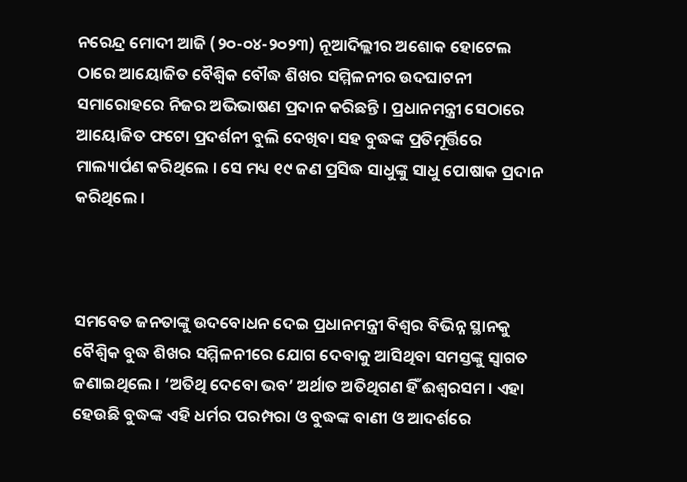ନରେନ୍ଦ୍ର ମୋଦୀ ଆଜି (୨୦-୦୪-୨୦୨୩) ନୂଆଦିଲ୍ଲୀର ଅଶୋକ ହୋଟେଲ ଠାରେ ଆୟୋଜିତ ବୈଶ୍ୱିକ ବୌଦ୍ଧ ଶିଖର ସମ୍ମିଳନୀର ଉଦଘାଟନୀ ସମାରୋହରେ ନିଜର ଅଭିଭାଷଣ ପ୍ରଦାନ କରିଛନ୍ତି । ପ୍ରଧାନମନ୍ତ୍ରୀ ସେଠାରେ ଆୟୋଜିତ ଫଟୋ ପ୍ରଦର୍ଶନୀ ବୁଲି ଦେଖିବା ସହ ବୁଦ୍ଧଙ୍କ ପ୍ରତିମୂର୍ତ୍ତିରେ ମାଲ୍ୟାର୍ପଣ କରିଥିଲେ । ସେ ମଧ୍ୟ ୧୯ ଜଣ ପ୍ରସିଦ୍ଧ ସାଧୁଙ୍କୁ ସାଧୁ ପୋଷାକ ପ୍ରଦାନ କରିଥିଲେ ।



ସମବେତ ଜନତାଙ୍କୁ ଉଦବୋଧନ ଦେଇ ପ୍ରଧାନମନ୍ତ୍ରୀ ବିଶ୍ୱର ବିଭିନ୍ନ ସ୍ଥାନକୁ ବୈଶ୍ୱିକ ବୁଦ୍ଧ ଶିଖର ସମ୍ମିଳନୀରେ ଯୋଗ ଦେବାକୁ ଆସିଥିବା ସମସ୍ତଙ୍କୁ ସ୍ୱାଗତ ଜଣାଇଥିଲେ । ‘ଅତିଥି ଦେବୋ ଭବ’ ଅର୍ଥାତ ଅତିଥିଗଣ ହିଁ ଈଶ୍ୱରସମ । ଏହା ହେଉଛି ବୁଦ୍ଧଙ୍କ ଏହି ଧର୍ମର ପରମ୍ପରା ଓ ବୁଦ୍ଧଙ୍କ ବାଣୀ ଓ ଆଦର୍ଶରେ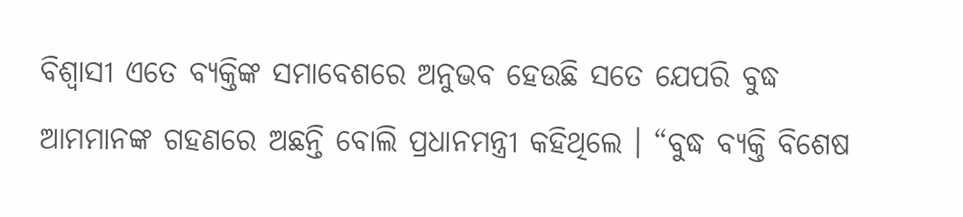ବିଶ୍ୱାସୀ ଏତେ ବ୍ୟକ୍ତିଙ୍କ ସମାବେଶରେ ଅନୁଭବ ହେଉଛି ସତେ ଯେପରି ବୁଦ୍ଧ ଆମମାନଙ୍କ ଗହଣରେ ଅଛନ୍ତି ବୋଲି ପ୍ରଧାନମନ୍ତ୍ରୀ କହିଥିଲେ । “ବୁଦ୍ଧ ବ୍ୟକ୍ତି ବିଶେଷ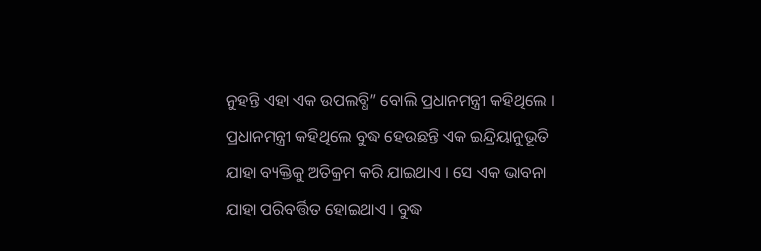ନୁହନ୍ତି ଏହା ଏକ ଉପଲବ୍ଧି” ବୋଲି ପ୍ରଧାନମନ୍ତ୍ରୀ କହିଥିଲେ । ପ୍ରଧାନମନ୍ତ୍ରୀ କହିଥିଲେ ବୁଦ୍ଧ ହେଉଛନ୍ତି ଏକ ଇନ୍ଦ୍ରିୟାନୁଭୂତି ଯାହା ବ୍ୟକ୍ତିକୁ ଅତିକ୍ରମ କରି ଯାଇଥାଏ । ସେ ଏକ ଭାବନା ଯାହା ପରିବର୍ତ୍ତିତ ହୋଇଥାଏ । ବୁଦ୍ଧ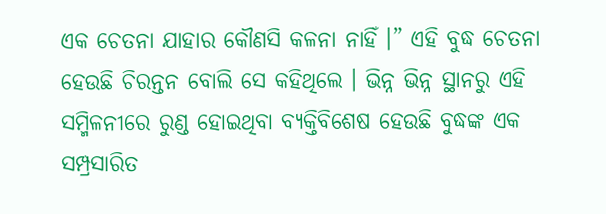ଏକ ଚେତନା ଯାହାର କୌଣସି କଳନା ନାହିଁ ।” ଏହି ବୁଦ୍ଧ ଚେତନା ହେଉଛି ଚିରନ୍ତନ ବୋଲି ସେ କହିଥିଲେ । ଭିନ୍ନ ଭିନ୍ନ ସ୍ଥାନରୁ ଏହି ସମ୍ମିଳନୀରେ ରୁଣ୍ଡ ହୋଇଥିବା ବ୍ୟକ୍ତିବିଶେଷ ହେଉଛି ବୁଦ୍ଧଙ୍କ ଏକ ସମ୍ପ୍ରସାରିତ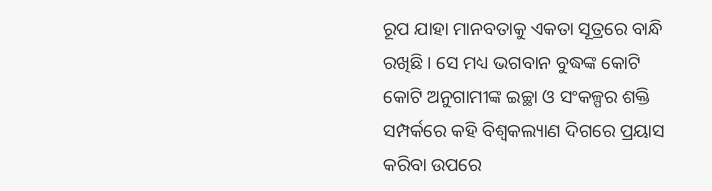ରୂପ ଯାହା ମାନବତାକୁ ଏକତା ସୂତ୍ରରେ ବାନ୍ଧି ରଖିଛି । ସେ ମଧ୍ୟ ଭଗବାନ ବୁଦ୍ଧଙ୍କ କୋଟି କୋଟି ଅନୁଗାମୀଙ୍କ ଇଚ୍ଛା ଓ ସଂକଳ୍ପର ଶକ୍ତି ସମ୍ପର୍କରେ କହି ବିଶ୍ୱକଲ୍ୟାଣ ଦିଗରେ ପ୍ରୟାସ କରିବା ଉପରେ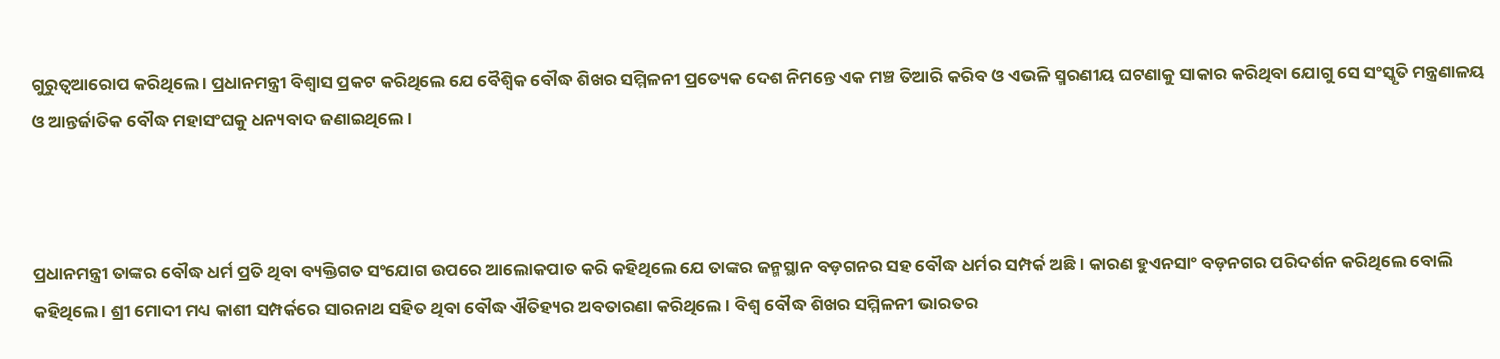ଗୁରୁତ୍ୱଆରୋପ କରିଥିଲେ । ପ୍ରଧାନମନ୍ତ୍ରୀ ବିଶ୍ୱାସ ପ୍ରକଟ କରିଥିଲେ ଯେ ବୈଶ୍ୱିକ ବୌଦ୍ଧ ଶିଖର ସମ୍ମିଳନୀ ପ୍ରତ୍ୟେକ ଦେଶ ନିମନ୍ତେ ଏକ ମଞ୍ଚ ତିଆରି କରିବ ଓ ଏଭଳି ସ୍ମରଣୀୟ ଘଟଣାକୁ ସାକାର କରିଥିବା ଯୋଗୁ ସେ ସଂସ୍କୃତି ମନ୍ତ୍ରଣାଳୟ ଓ ଆନ୍ତର୍ଜାତିକ ବୌଦ୍ଧ ମହାସଂଘକୁ ଧନ୍ୟବାଦ ଜଣାଇଥିଲେ ।



ପ୍ରଧାନମନ୍ତ୍ରୀ ତାଙ୍କର ବୌଦ୍ଧ ଧର୍ମ ପ୍ରତି ଥିବା ବ୍ୟକ୍ତିଗତ ସଂଯୋଗ ଉପରେ ଆଲୋକପାତ କରି କହିଥିଲେ ଯେ ତାଙ୍କର ଜନ୍ମସ୍ଥାନ ବଡ଼ଗନର ସହ ବୌଦ୍ଧ ଧର୍ମର ସମ୍ପର୍କ ଅଛି । କାରଣ ହୁଏନସାଂ ବଡ଼ନଗର ପରିଦର୍ଶନ କରିଥିଲେ ବୋଲି କହିଥିଲେ । ଶ୍ରୀ ମୋଦୀ ମଧ୍ୟ କାଶୀ ସମ୍ପର୍କରେ ସାରନାଥ ସହିତ ଥିବା ବୌଦ୍ଧ ଐତିହ୍ୟର ଅବତାରଣା କରିଥିଲେ । ବିଶ୍ୱ ବୌଦ୍ଧ ଶିଖର ସମ୍ମିଳନୀ ଭାରତର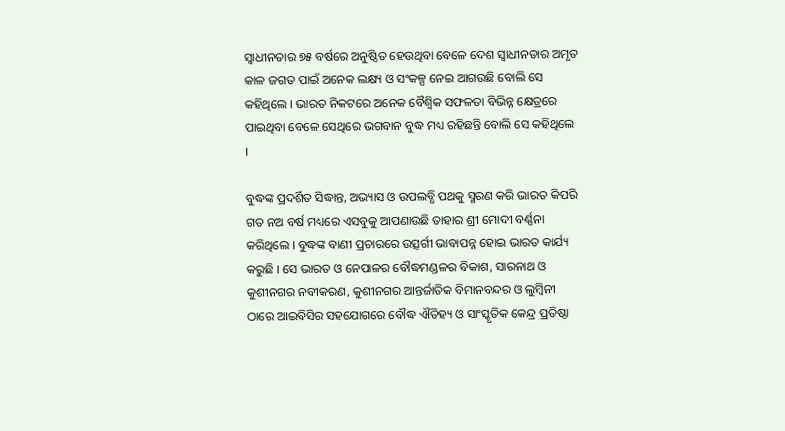ସ୍ୱାଧୀନତାର ୭୫ ବର୍ଷରେ ଅନୁଷ୍ଠିତ ହେଉଥିବା ବେଳେ ଦେଶ ସ୍ୱାଧୀନତାର ଅମୃତ କାଳ ଜଗତ ପାଇଁ ଅନେକ ଲକ୍ଷ୍ୟ ଓ ସଂକଳ୍ପ ନେଇ ଆଗଉଛି ବୋଲି ସେ କହିଥିଲେ । ଭାରତ ନିକଟରେ ଅନେକ ବୈଶ୍ୱିକ ସଫଳତା ବିଭିନ୍ନ କ୍ଷେତ୍ରରେ ପାଇଥିବା ବେଳେ ସେଥିରେ ଭଗବାନ ବୁଦ୍ଧ ମଧ୍ୟ ରହିଛନ୍ତି ବୋଲି ସେ କହିଥିଲେ ।

ବୁଦ୍ଧଙ୍କ ପ୍ରଦର୍ଶିତ ସିଦ୍ଧାନ୍ତ, ଅଭ୍ୟାସ ଓ ଉପଲବ୍ଧି ପଥକୁ ସ୍ମରଣ କରି ଭାରତ କିପରି ଗତ ନଅ ବର୍ଷ ମଧ୍ୟରେ ଏସବୁକୁ ଆପଣାଉଛି ତାହାର ଶ୍ରୀ ମୋଦୀ ବର୍ଣ୍ଣନା କରିଥିଲେ । ବୁଦ୍ଧଙ୍କ ବାଣୀ ପ୍ରଚାରରେ ଉତ୍ସର୍ଗୀ ଭାବାପନ୍ନ ହୋଇ ଭାରତ କାର୍ଯ୍ୟ କରୁଛି । ସେ ଭାରତ ଓ ନେପାଳର ବୌଦ୍ଧମଣ୍ଡଳର ବିକାଶ, ସାରନାଥ ଓ କୁଶୀନଗର ନବୀକରଣ, କୁଶୀନଗର ଆନ୍ତର୍ଜାତିକ ବିମାନବନ୍ଦର ଓ ଲୁମ୍ବିନୀ ଠାରେ ଆଇବିସିର ସହଯୋଗରେ ବୌଦ୍ଧ ଐତିହ୍ୟ ଓ ସାଂସ୍କୃତିକ କେନ୍ଦ୍ର ପ୍ରତିଷ୍ଠା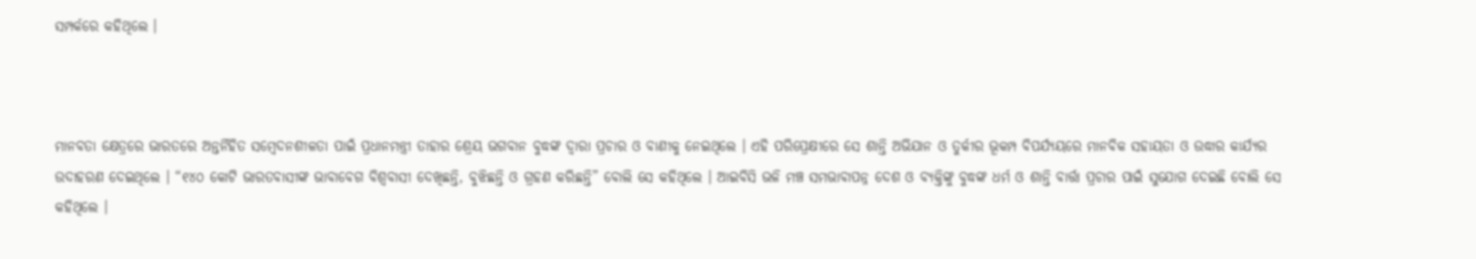ସମ୍ପର୍କରେ କହିଥିଲେ ।



ମାନବତା କ୍ଷେତ୍ରରେ ଭାରତରେ ଅନ୍ତର୍ନିହିତ ସମ୍ବେଦନଶୀଳତା ପାଇଁ ପ୍ରଧାନମନ୍ତ୍ରୀ ତାହାର ଶ୍ରେୟ ଭଗବାନ ବୁଦ୍ଧଙ୍କ ଦ୍ୱାରା ପ୍ରଚାର ଓ ବାଣୀକୁ ନେଇଥିଲେ । ଏହି ପରିପ୍ରେକ୍ଷୀରେ ସେ ଶାନ୍ତି ଅଭିଯାନ ଓ ତୁର୍କୀର ଭୂକମ୍ପ ବିପର୍ଯ୍ୟୟରେ ମାନବିକ ସହାୟତା ଓ ଉଦ୍ଧାର କାର୍ଯ୍ୟର ଉଦାହରଣ ଦେଇଥିଲେ । “୧୪୦ କୋଟି ଭାରତବାସୀଙ୍କ ଭାବାବେଗ ବିଶ୍ୱବାସୀ ଦେଖିଛନ୍ତି, ବୁଝିଛନ୍ତି ଓ ଗ୍ରହଣ କରିଛନ୍ତି” ବୋଲି ସେ କହିଥିଲେ । ଆଇବିସି ଭଳି ମଞ୍ଚ ସମଭାବାପନ୍ନ ଦେଶ ଓ ବ୍ୟକ୍ତିଙ୍କୁ ବୁଦ୍ଧଙ୍କ ଧର୍ମ ଓ ଶାନ୍ତି ବାର୍ତ୍ତା ପ୍ରଚାର ପାଇଁ ସୁଯୋଗ ଦେଇଛି ବୋଲି ସେ କହିଥିଲେ ।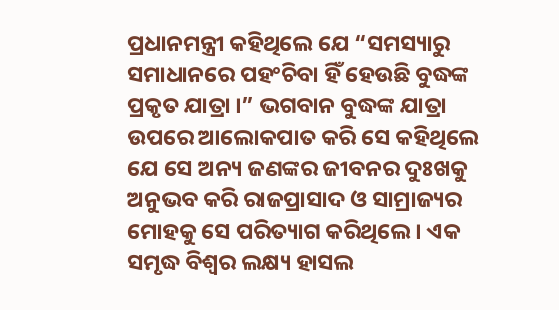ପ୍ରଧାନମନ୍ତ୍ରୀ କହିଥିଲେ ଯେ “ସମସ୍ୟାରୁ ସମାଧାନରେ ପହଂଚିବା ହିଁ ହେଉଛି ବୁଦ୍ଧଙ୍କ ପ୍ରକୃତ ଯାତ୍ରା ।” ଭଗବାନ ବୁଦ୍ଧଙ୍କ ଯାତ୍ରା ଉପରେ ଆଲୋକପାତ କରି ସେ କହିଥିଲେ ଯେ ସେ ଅନ୍ୟ ଜଣଙ୍କର ଜୀବନର ଦୁଃଖକୁ ଅନୁଭବ କରି ରାଜପ୍ରାସାଦ ଓ ସାମ୍ରାଜ୍ୟର ମୋହକୁ ସେ ପରିତ୍ୟାଗ କରିଥିଲେ । ଏକ ସମୃଦ୍ଧ ବିଶ୍ୱର ଲକ୍ଷ୍ୟ ହାସଲ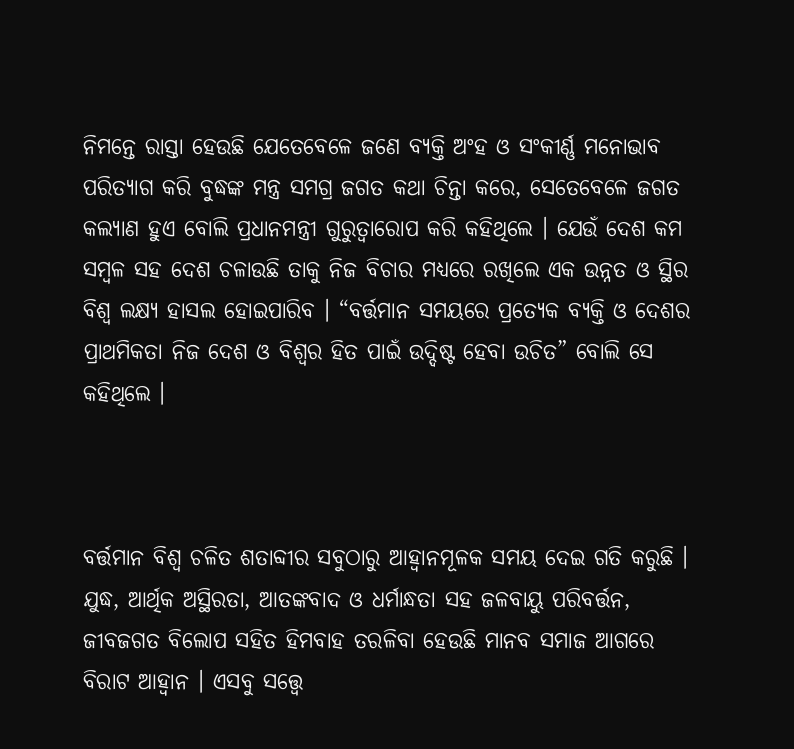ନିମନ୍ତେ ରାସ୍ତା ହେଉଛି ଯେତେବେଳେ ଜଣେ ବ୍ୟକ୍ତି ଅଂହ ଓ ସଂକୀର୍ଣ୍ଣ ମନୋଭାବ ପରିତ୍ୟାଗ କରି ବୁଦ୍ଧଙ୍କ ମନ୍ତ୍ର ସମଗ୍ର ଜଗତ କଥା ଚିନ୍ତା କରେ, ସେତେବେଳେ ଜଗତ କଲ୍ୟାଣ ହୁଏ ବୋଲି ପ୍ରଧାନମନ୍ତ୍ରୀ ଗୁରୁତ୍ୱାରୋପ କରି କହିଥିଲେ । ଯେଉଁ ଦେଶ କମ ସମ୍ବଳ ସହ ଦେଶ ଚଳାଉଛି ତାକୁ ନିଜ ବିଚାର ମଧ୍ୟରେ ରଖିଲେ ଏକ ଉନ୍ନତ ଓ ସ୍ଥିର ବିଶ୍ୱ ଲକ୍ଷ୍ୟ ହାସଲ ହୋଇପାରିବ । “ବର୍ତ୍ତମାନ ସମୟରେ ପ୍ରତ୍ୟେକ ବ୍ୟକ୍ତି ଓ ଦେଶର ପ୍ରାଥମିକତା ନିଜ ଦେଶ ଓ ବିଶ୍ୱର ହିତ ପାଇଁ ଉଦ୍ଦିଷ୍ଟ ହେବା ଉଚିତ” ବୋଲି ସେ କହିଥିଲେ ।



ବର୍ତ୍ତମାନ ବିଶ୍ୱ ଚଳିତ ଶତାବ୍ଦୀର ସବୁଠାରୁ ଆହ୍ୱାନମୂଳକ ସମୟ ଦେଇ ଗତି କରୁଛି । ଯୁଦ୍ଧ, ଆର୍ଥିକ ଅସ୍ଥିରତା, ଆତଙ୍କବାଦ ଓ ଧର୍ମାନ୍ଧତା ସହ ଜଳବାୟୁ ପରିବର୍ତ୍ତନ, ଜୀବଜଗତ ବିଲୋପ ସହିତ ହିମବାହ ତରଳିବା ହେଉଛି ମାନବ ସମାଜ ଆଗରେ ବିରାଟ ଆହ୍ୱାନ । ଏସବୁ ସତ୍ତ୍ୱେ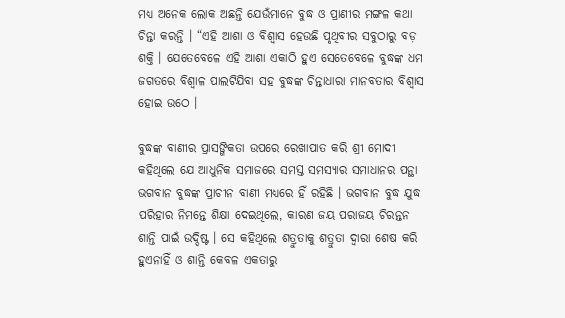ମଧ୍ୟ ଅନେକ ଲୋକ ଅଛନ୍ତି ଯେଉଁମାନେ ବୁଦ୍ଧ ଓ ପ୍ରାଣୀର ମଙ୍ଗଳ କଥା ଚିନ୍ତା କରନ୍ତି । “ଏହି ଆଶା ଓ ବିଶ୍ୱାସ ହେଉଛି ପୃଥିବୀର ସବୁଠାରୁ ବଡ଼ ଶକ୍ତି । ଯେତେବେଳେ ଏହି ଆଶା ଏକାଠି ହୁଏ ସେତେବେଳେ ବୁଦ୍ଧଙ୍କ ଧମ ଜଗତରେ ବିଶ୍ୱାଳ ପାଲଟିଯିବା ସହ ବୁଦ୍ଧଙ୍କ ଚିନ୍ତାଧାରା ମାନବତାର ବିଶ୍ୱାସ ହୋଇ ଉଠେ ।

ବୁଦ୍ଧଙ୍କ ବାଣୀର ପ୍ରାସଙ୍ଗିକତା ଉପରେ ରେଖାପାତ କରି ଶ୍ରୀ ମୋଦୀ କହିଥିଲେ ଯେ ଆଧୁନିକ ସମାଜରେ ସମସ୍ତ ସମସ୍ୟାର ସମାଧାନର ପନ୍ଥା ଭଗବାନ ବୁଦ୍ଧଙ୍କ ପ୍ରାଚୀନ ବାଣୀ ମଧ୍ୟରେ ହିଁ ରହିଛି । ଭଗବାନ ବୁଦ୍ଧ ଯୁଦ୍ଧ ପରିହାର ନିମନ୍ତେ ଶିକ୍ଷା ଦେଇଥିଲେ, କାରଣ ଜୟ ପରାଜୟ ଚିରନ୍ତନ ଶାନ୍ତି ପାଇଁ ଉଦ୍ଦିଷ୍ଟ । ସେ କହିଥିଲେ ଶତ୍ରୁତାକୁ ଶତ୍ରୁତା ଦ୍ୱାରା ଶେଷ କରି ହୁଏନାହିଁ ଓ ଶାନ୍ତି କେବଳ ଏକତାରୁ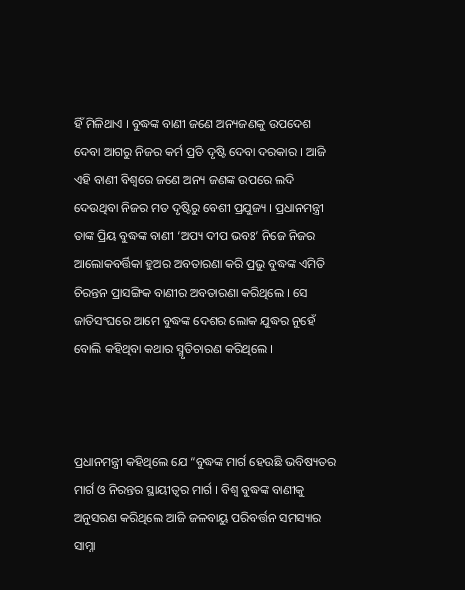ହିଁ ମିଳିଥାଏ । ବୁଦ୍ଧଙ୍କ ବାଣୀ ଜଣେ ଅନ୍ୟଜଣକୁ ଉପଦେଶ ଦେବା ଆଗରୁ ନିଜର କର୍ମ ପ୍ରତି ଦୃଷ୍ଟି ଦେବା ଦରକାର । ଆଜି ଏହି ବାଣୀ ବିଶ୍ୱରେ ଜଣେ ଅନ୍ୟ ଜଣଙ୍କ ଉପରେ ଲଦି ଦେଉଥିବା ନିଜର ମତ ଦୃଷ୍ଟିରୁ ବେଶୀ ପ୍ରଯୁଜ୍ୟ । ପ୍ରଧାନମନ୍ତ୍ରୀ ତାଙ୍କ ପ୍ରିୟ ବୁଦ୍ଧଙ୍କ ବାଣୀ ‘ଅପ୍ୟ ଦୀପ ଭବଃ’ ନିଜେ ନିଜର ଆଲୋକବର୍ତ୍ତିକା ହୁଅର ଅବତାରଣା କରି ପ୍ରଭୁ ବୁଦ୍ଧଙ୍କ ଏମିତି ଚିରନ୍ତନ ପ୍ରାସଙ୍ଗିକ ବାଣୀର ଅବତାରଣା କରିଥିଲେ । ସେ ଜାତିସଂଘରେ ଆମେ ବୁଦ୍ଧଙ୍କ ଦେଶର ଲୋକ ଯୁଦ୍ଧର ନୁହେଁ ବୋଲି କହିଥିବା କଥାର ସ୍ମୃତିଚାରଣ କରିଥିଲେ ।



ପ୍ରଧାନମନ୍ତ୍ରୀ କହିଥିଲେ ଯେ “ବୁଦ୍ଧଙ୍କ ମାର୍ଗ ହେଉଛି ଭବିଷ୍ୟତର ମାର୍ଗ ଓ ନିରନ୍ତର ସ୍ଥାୟୀତ୍ୱର ମାର୍ଗ । ବିଶ୍ୱ ବୁଦ୍ଧଙ୍କ ବାଣୀକୁ ଅନୁସରଣ କରିଥିଲେ ଆଜି ଜଳବାୟୁ ପରିବର୍ତ୍ତନ ସମସ୍ୟାର ସାମ୍ନା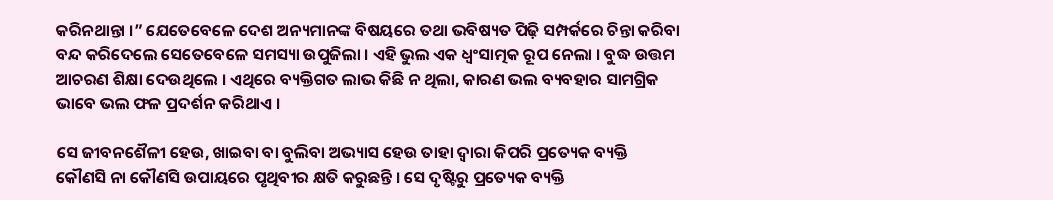କରିନଥାନ୍ତା ।” ଯେତେବେଳେ ଦେଶ ଅନ୍ୟମାନଙ୍କ ବିଷୟରେ ତଥା ଭବିଷ୍ୟତ ପିଢ଼ି ସମ୍ପର୍କରେ ଚିନ୍ତା କରିବା ବନ୍ଦ କରିଦେଲେ ସେତେବେଳେ ସମସ୍ୟା ଉପୁଜିଲା । ଏହି ଭୁଲ ଏକ ଧ୍ୱଂସାତ୍ମକ ରୂପ ନେଲା । ବୁଦ୍ଧ ଉତ୍ତମ ଆଚରଣ ଶିକ୍ଷା ଦେଉଥିଲେ । ଏଥିରେ ବ୍ୟକ୍ତିଗତ ଲାଭ କିଛି ନ ଥିଲା, କାରଣ ଭଲ ବ୍ୟବହାର ସାମଗ୍ରିକ ଭାବେ ଭଲ ଫଳ ପ୍ରଦର୍ଶନ କରିଥାଏ ।

ସେ ଜୀବନଶୈଳୀ ହେଉ, ଖାଇବା ବା ବୁଲିବା ଅଭ୍ୟାସ ହେଉ ତାହା ଦ୍ୱାରା କିପରି ପ୍ରତ୍ୟେକ ବ୍ୟକ୍ତି କୌଣସି ନା କୌଣସି ଉପାୟରେ ପୃଥିବୀର କ୍ଷତି କରୁଛନ୍ତି । ସେ ଦୃଷ୍ଟିରୁ ପ୍ରତ୍ୟେକ ବ୍ୟକ୍ତି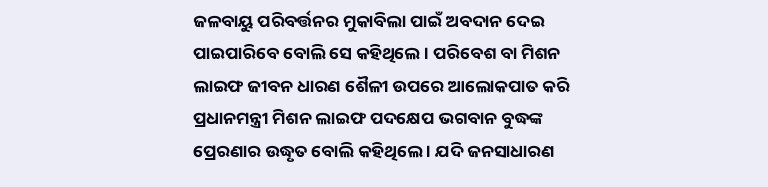ଜଳବାୟୁ ପରିବର୍ତ୍ତନର ମୁକାବିଲା ପାଇଁ ଅବଦାନ ଦେଇ ପାଇପାରିବେ ବୋଲି ସେ କହିଥିଲେ । ପରିବେଶ ବା ମିଶନ ଲାଇଫ ଜୀବନ ଧାରଣ ଶୈଳୀ ଉପରେ ଆଲୋକପାତ କରି ପ୍ରଧାନମନ୍ତ୍ରୀ ମିଶନ ଲାଇଫ ପଦକ୍ଷେପ ଭଗବାନ ବୁଦ୍ଧଙ୍କ ପ୍ରେରଣାର ଉଦ୍ଧୃତ ବୋଲି କହିଥିଲେ । ଯଦି ଜନସାଧାରଣ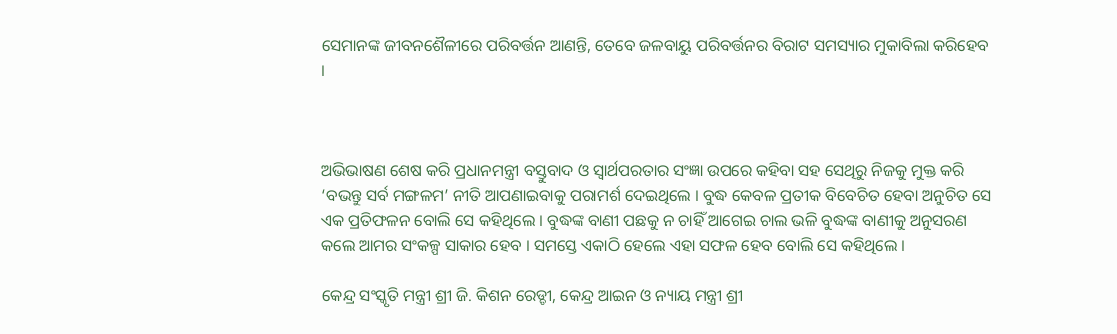ସେମାନଙ୍କ ଜୀବନଶୈଳୀରେ ପରିବର୍ତ୍ତନ ଆଣନ୍ତି, ତେବେ ଜଳବାୟୁ ପରିବର୍ତ୍ତନର ବିରାଟ ସମସ୍ୟାର ମୁକାବିଲା କରିହେବ ।



ଅଭିଭାଷଣ ଶେଷ କରି ପ୍ରଧାନମନ୍ତ୍ରୀ ବସ୍ତୁବାଦ ଓ ସ୍ୱାର୍ଥପରତାର ସଂଜ୍ଞା ଉପରେ କହିବା ସହ ସେଥିରୁ ନିଜକୁ ମୁକ୍ତ କରି ‘ବଭନ୍ତୁ ସର୍ବ ମଙ୍ଗଳମ’ ନୀତି ଆପଣାଇବାକୁ ପରାମର୍ଶ ଦେଇଥିଲେ । ବୁଦ୍ଧ କେବଳ ପ୍ରତୀକ ବିବେଚିତ ହେବା ଅନୁଚିତ ସେ ଏକ ପ୍ରତିଫଳନ ବୋଲି ସେ କହିଥିଲେ । ବୁଦ୍ଧଙ୍କ ବାଣୀ ପଛକୁ ନ ଚାହିଁ ଆଗେଇ ଚାଲ ଭଳି ବୁଦ୍ଧଙ୍କ ବାଣୀକୁ ଅନୁସରଣ କଲେ ଆମର ସଂକଳ୍ପ ସାକାର ହେବ । ସମସ୍ତେ ଏକାଠି ହେଲେ ଏହା ସଫଳ ହେବ ବୋଲି ସେ କହିଥିଲେ ।

କେନ୍ଦ୍ର ସଂସ୍କୃତି ମନ୍ତ୍ରୀ ଶ୍ରୀ ଜି. କିଶନ ରେଡ୍ଡୀ, କେନ୍ଦ୍ର ଆଇନ ଓ ନ୍ୟାୟ ମନ୍ତ୍ରୀ ଶ୍ରୀ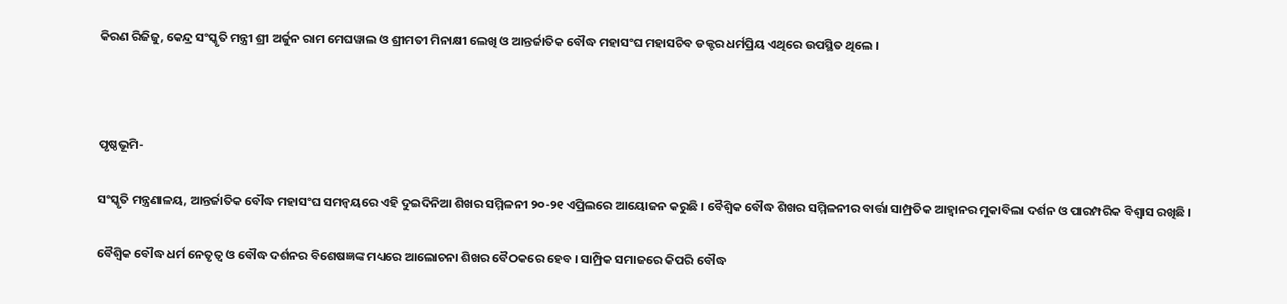କିରଣ ରିଜିଜୁ, କେନ୍ଦ୍ର ସଂସ୍କୃତି ମନ୍ତ୍ରୀ ଶ୍ରୀ ଅର୍ଜୁନ ରାମ ମେଘୱାଲ ଓ ଶ୍ରୀମତୀ ମିନାକ୍ଷୀ ଲେଖି ଓ ଆନ୍ତର୍ଜାତିକ ବୌଦ୍ଧ ମହାସଂଘ ମହାସଚିବ ଡକ୍ଟର ଧର୍ମପ୍ରିୟ ଏଥିରେ ଉପସ୍ଥିତ ଥିଲେ ।



ପୃଷ୍ଠଭୂମି-

ସଂସ୍କୃତି ମନ୍ତ୍ରଣାଳୟ, ଆନ୍ତର୍ଜାତିକ ବୌଦ୍ଧ ମହାସଂଘ ସମନ୍ୱୟରେ ଏହି ଦୁଇଦିନିଆ ଶିଖର ସମ୍ମିଳନୀ ୨୦-୨୧ ଏପ୍ରିଲରେ ଆୟୋଜନ କରୁଛି । ବୈଶ୍ୱିକ ବୌଦ୍ଧ ଶିଖର ସମ୍ମିଳନୀର ବାର୍ତ୍ତା ସାମ୍ପ୍ରତିକ ଆହ୍ୱାନର ମୁକାବିଲା ଦର୍ଶନ ଓ ପାରମ୍ପରିକ ବିଶ୍ୱାସ ରଖିଛି ।

ବୈଶ୍ୱିକ ବୌଦ୍ଧ ଧର୍ମ ନେତୃତ୍ୱ ଓ ବୌଦ୍ଧ ଦର୍ଶନର ବିଶେଷଜ୍ଞଙ୍କ ମଧ୍ୟରେ ଆଲୋଚନା ଶିଖର ବୈଠକରେ ହେବ । ସାମ୍ପ୍ରିକ ସମାଜରେ କିପରି ବୌଦ୍ଧ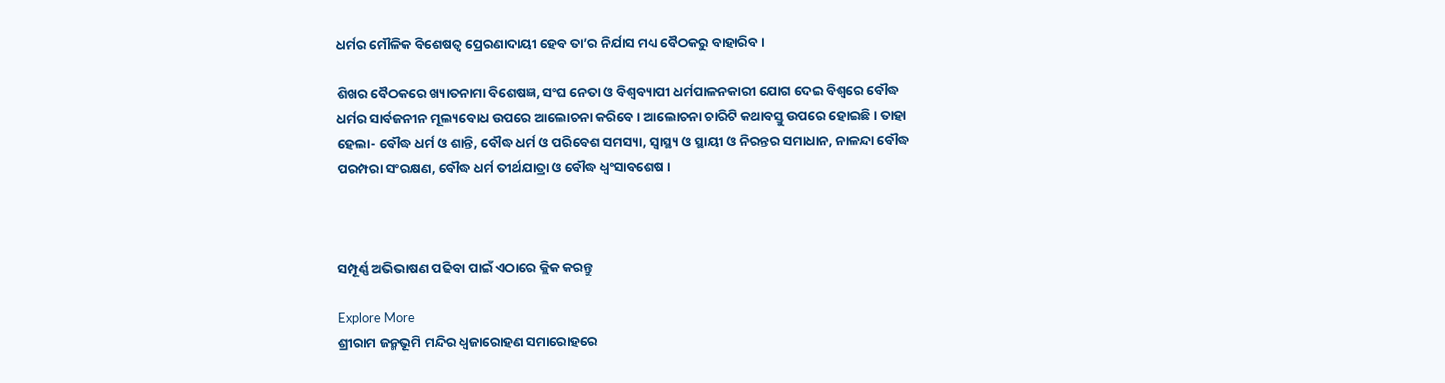ଧର୍ମର ମୌଳିକ ବିଶେଷତ୍ୱ ପ୍ରେରଣାଦାୟୀ ହେବ ତା’ର ନିର୍ଯାସ ମଧ୍ୟ ବୈଠକରୁ ବାହାରିବ ।

ଶିଖର ବୈଠକରେ ଖ୍ୟାତନାମା ବିଶେଷଜ୍ଞ, ସଂଘ ନେତା ଓ ବିଶ୍ୱବ୍ୟାପୀ ଧର୍ମପାଳନକାରୀ ଯୋଗ ଦେଇ ବିଶ୍ୱରେ ବୌଦ୍ଧ ଧର୍ମର ସାର୍ବଜନୀନ ମୂଲ୍ୟବୋଧ ଉପରେ ଆଲୋଚନା କରିବେ । ଆଲୋଚନା ଚାରିଟି କଥାବସ୍ତୁ ଉପରେ ହୋଇଛି । ତାହା ହେଲା- ବୌଦ୍ଧ ଧର୍ମ ଓ ଶାନ୍ତି, ବୌଦ୍ଧ ଧର୍ମ ଓ ପରିବେଶ ସମସ୍ୟା, ସ୍ୱାସ୍ଥ୍ୟ ଓ ସ୍ଥାୟୀ ଓ ନିରନ୍ତର ସମାଧାନ, ନାଳନ୍ଦା ବୌଦ୍ଧ ପରମ୍ପରା ସଂରକ୍ଷଣ, ବୌଦ୍ଧ ଧର୍ମ ତୀର୍ଥଯାତ୍ରା ଓ ବୌଦ୍ଧ ଧ୍ୱଂସାବଶେଷ ।



ସମ୍ପୂର୍ଣ୍ଣ ଅଭିଭାଷଣ ପଢିବା ପାଇଁ ଏଠାରେ କ୍ଲିକ କରନ୍ତୁ

Explore More
ଶ୍ରୀରାମ ଜନ୍ମଭୂମି ମନ୍ଦିର ଧ୍ଵଜାରୋହଣ ସମାରୋହରେ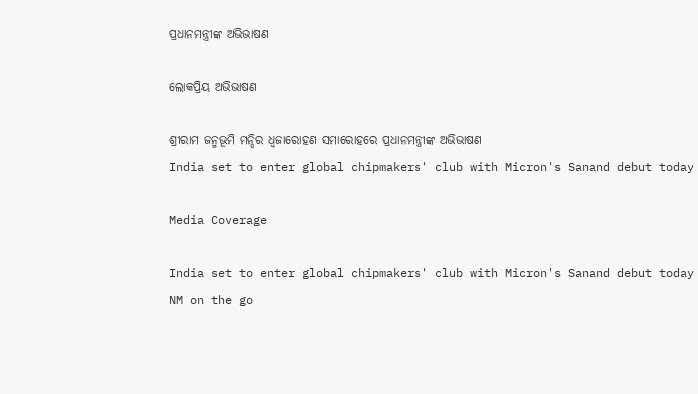ପ୍ରଧାନମନ୍ତ୍ରୀଙ୍କ ଅଭିଭାଷଣ

ଲୋକପ୍ରିୟ ଅଭିଭାଷଣ

ଶ୍ରୀରାମ ଜନ୍ମଭୂମି ମନ୍ଦିର ଧ୍ଵଜାରୋହଣ ସମାରୋହରେ ପ୍ରଧାନମନ୍ତ୍ରୀଙ୍କ ଅଭିଭାଷଣ
India set to enter global chipmakers' club with Micron's Sanand debut today

Media Coverage

India set to enter global chipmakers' club with Micron's Sanand debut today
NM on the go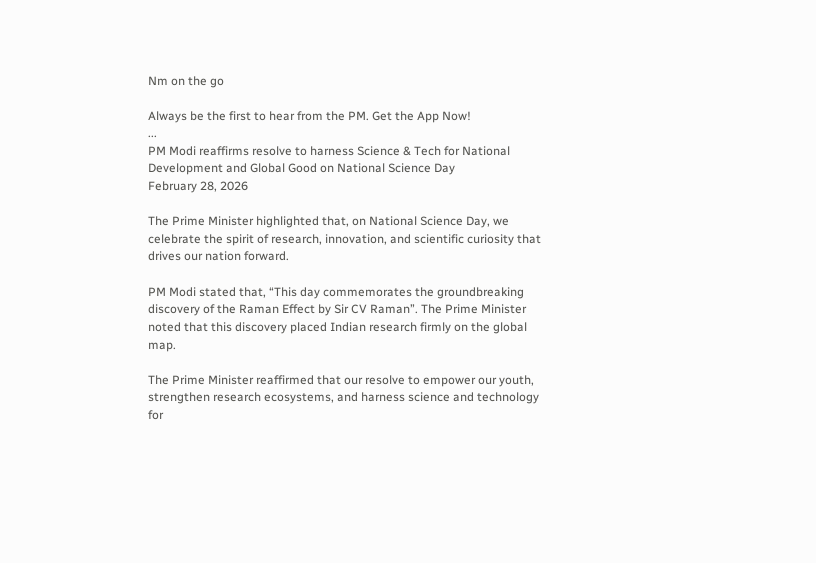Nm on the go

Always be the first to hear from the PM. Get the App Now!
...
PM Modi reaffirms resolve to harness Science & Tech for National Development and Global Good on National Science Day
February 28, 2026

The Prime Minister highlighted that, on National Science Day, we celebrate the spirit of research, innovation, and scientific curiosity that drives our nation forward.

PM Modi stated that, “This day commemorates the groundbreaking discovery of the Raman Effect by Sir CV Raman”. The Prime Minister noted that this discovery placed Indian research firmly on the global map.

The Prime Minister reaffirmed that our resolve to empower our youth, strengthen research ecosystems, and harness science and technology for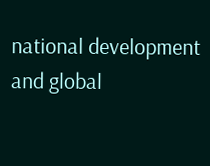national development and global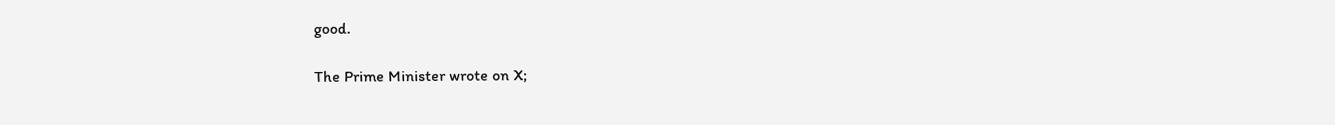good.

The Prime Minister wrote on X;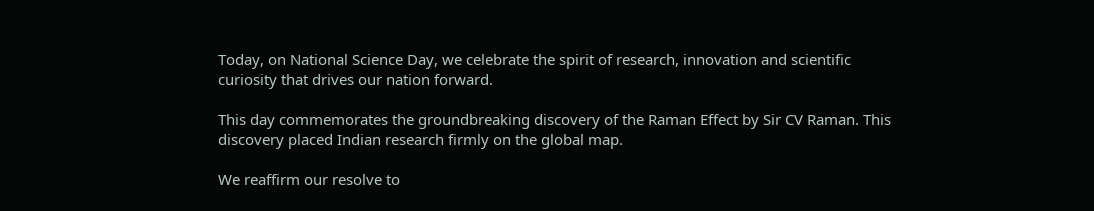Today, on National Science Day, we celebrate the spirit of research, innovation and scientific curiosity that drives our nation forward.

This day commemorates the groundbreaking discovery of the Raman Effect by Sir CV Raman. This discovery placed Indian research firmly on the global map.

We reaffirm our resolve to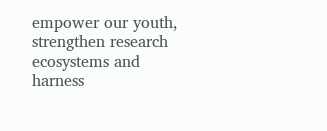empower our youth, strengthen research ecosystems and harness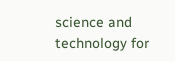science and technology for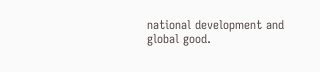national development and global good.